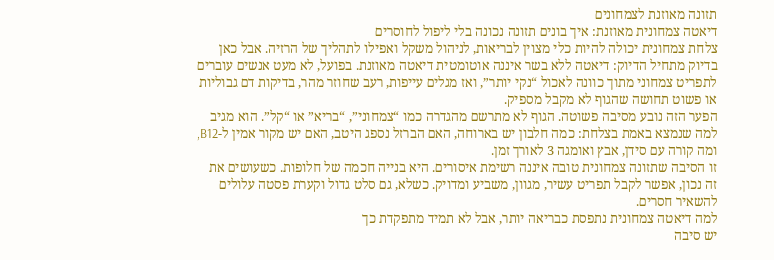תזונה מאוזנת לצמחונים
דיאטה צמחונית מאוזנת: איך בונים תזונה נכונה בלי ליפול לחוסרים
צלחת צמחונית יכולה להיות כלי מצוין לבריאות, לניהול משקל ואפילו לתהליך של הרזיה. אבל כאן בדיוק מתחיל הדיוק: דיאטה ללא בשר איננה אוטומטית דיאטה מאוזנת. בפועל, לא מעט אנשים עוברים לתפריט צמחוני מתוך כוונה לאכול “נקי יותר”, ואז מגלים עייפות, רעב שחוזר מהר, בדיקות דם גבוליות או פשוט תחושה שהגוף לא מקבל מספיק.
הפער הזה נובע מסיבה פשוטה. הגוף לא מתרשם מהגדרה כמו “צמחוני”, “בריא” או “קל”. הוא מגיב למה שנמצא באמת בצלחת: כמה חלבון יש בארוחה, האם הברזל נספג היטב, האם יש מקור אמין ל-B12, ומה קורה עם סידן, אבץ ואומגה 3 לאורך זמן.
זו הסיבה שתזונה צמחונית טובה איננה רשימת איסורים. היא בנייה חכמה של חלופות. כשעושים את זה נכון, אפשר לקבל תפריט עשיר, מגוון, משביע ומדויק. כשלא, גם סלט גדול וקערת פסטה עלולים להשאיר חסרים.
למה דיאטה צמחונית נתפסת כבריאה יותר, אבל לא תמיד מתפקדת כך
יש סיבה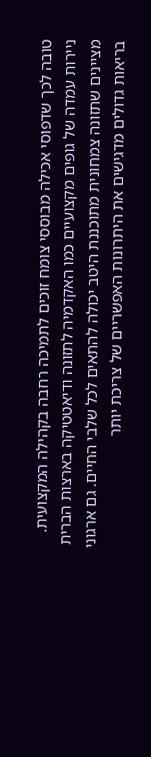טובה לכך שדפוסי אכילה מבוססי צומח זוכים לתמיכה רחבה בקהילה המקצועית. ניירות עמדה של גופים מקצועיים כמו האקדמיה לתזונה ודיאטטיקה בארצות הברית מציינים שתזונה צמחונית מתוכננת היטב יכולה להתאים לכל שלבי החיים. גם ארגוני בריאות גדולים מדגישים את היתרונות האפשריים של צריכת יותר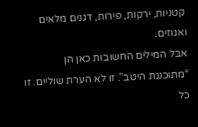קטניות, ירקות, פירות, דגנים מלאים ואגוזים.
אבל המילים החשובות כאן הן “מתוכננת היטב”. זו לא הערת שוליים. זו כל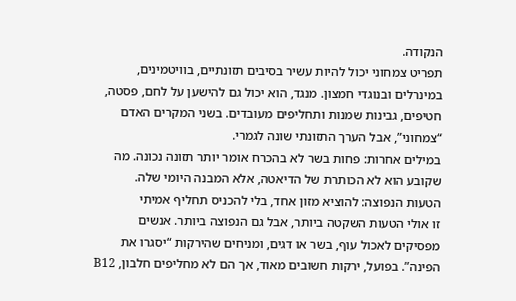הנקודה.
תפריט צמחוני יכול להיות עשיר בסיבים תזונתיים, בוויטמינים, במינרלים ובנוגדי חמצון. מנגד, הוא יכול גם להישען על לחם, פסטה, חטיפים, גבינות שמנות ותחליפים מעובדים. בשני המקרים האדם “צמחוני”, אבל הערך התזונתי שונה לגמרי.
במילים אחרות: פחות בשר לא בהכרח אומר יותר תזונה נכונה. מה שקובע הוא לא הכותרת של הדיאטה, אלא המבנה היומי שלה.
הטעות הנפוצה: להוציא מזון אחד, בלי להכניס תחליף אמיתי
זו אולי הטעות השקטה ביותר, אבל גם הנפוצה ביותר. אנשים מפסיקים לאכול עוף, בשר או דגים, ומניחים שהירקות “יסגרו את הפינה”. בפועל, ירקות חשובים מאוד, אך הם לא מחליפים חלבון, B12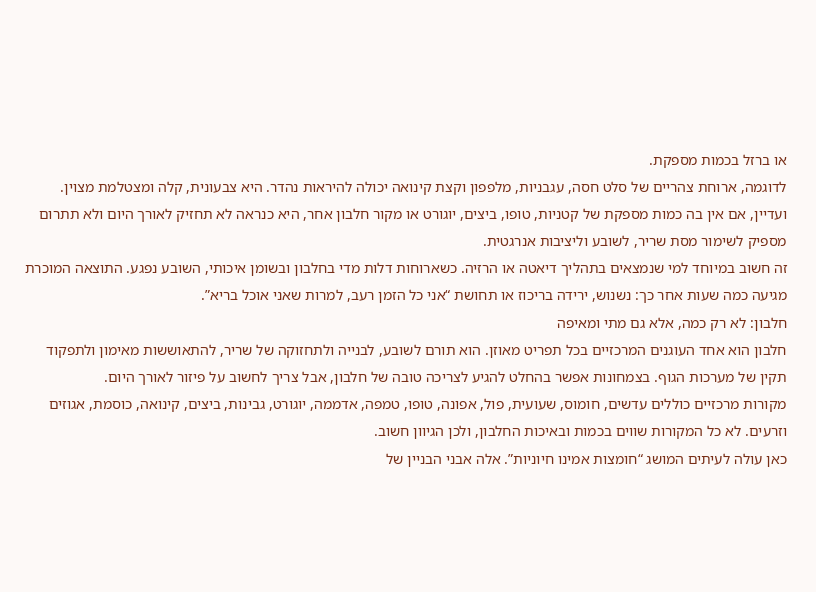או ברזל בכמות מספקת.
לדוגמה, ארוחת צהריים של סלט חסה, עגבניות, מלפפון וקצת קינואה יכולה להיראות נהדר. היא צבעונית, קלה ומצטלמת מצוין. ועדיין, אם אין בה כמות מספקת של קטניות, טופו, ביצים, יוגורט או מקור חלבון אחר, היא כנראה לא תחזיק לאורך היום ולא תתרום מספיק לשימור מסת שריר, לשובע וליציבות אנרגטית.
זה חשוב במיוחד למי שנמצאים בתהליך דיאטה או הרזיה. כשארוחות דלות מדי בחלבון ובשומן איכותי, השובע נפגע. התוצאה המוכרת מגיעה כמה שעות אחר כך: נשנוש, ירידה בריכוז או תחושת “אני כל הזמן רעב, למרות שאני אוכל בריא”.
חלבון: לא רק כמה, אלא גם מתי ומאיפה
חלבון הוא אחד העוגנים המרכזיים בכל תפריט מאוזן. הוא תורם לשובע, לבנייה ולתחזוקה של שריר, להתאוששות מאימון ולתפקוד תקין של מערכות הגוף. בצמחונות אפשר בהחלט להגיע לצריכה טובה של חלבון, אבל צריך לחשוב על פיזור לאורך היום.
מקורות מרכזיים כוללים עדשים, חומוס, שעועית, פול, אפונה, טופו, טמפה, אדממה, יוגורט, גבינות, ביצים, קינואה, כוסמת, אגוזים וזרעים. לא כל המקורות שווים בכמות ובאיכות החלבון, ולכן הגיוון חשוב.
כאן עולה לעיתים המושג “חומצות אמינו חיוניות”. אלה אבני הבניין של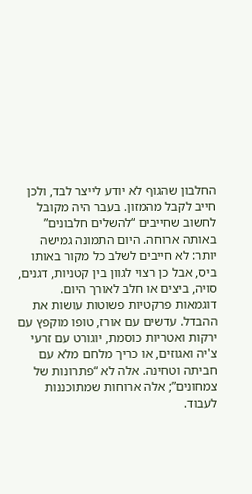החלבון שהגוף לא יודע לייצר לבד, ולכן חייב לקבל מהמזון. בעבר היה מקובל לחשוב שחייבים “להשלים חלבונים” באותה ארוחה. היום התמונה גמישה יותר: לא חייבים לשלב כל מקור באותו ביס, אבל כן רצוי לגוון בין קטניות, דגנים, סויה, ביצים או חלב לאורך היום.
דוגמאות פרקטיות פשוטות עושות את ההבדל. עדשים עם אורז, טופו מוקפץ עם ירקות ואטריות כוסמת, יוגורט עם זרעי צ'יה ואגוזים, או כריך מלחם מלא עם חביתה וטחינה. אלה לא “פתרונות של צמחונים”; אלה ארוחות שמתוכננות לעבוד.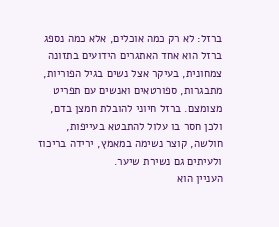ברזל: לא רק כמה אוכלים, אלא כמה נספג
ברזל הוא אחד האתגרים הידועים בתזונה צמחונית, בעיקר אצל נשים בגיל הפוריות, מתבגרות, ספורטאים ואנשים עם תפריט מצומצם. ברזל חיוני להובלת חמצן בדם, ולכן חסר בו עלול להתבטא בעייפות, חולשה, קוצר נשימה במאמץ, ירידה בריכוז ולעיתים גם נשירת שיער.
העניין הוא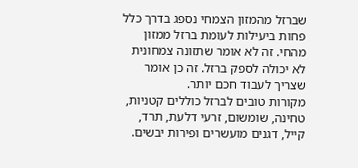שברזל מהמזון הצמחי נספג בדרך כלל פחות ביעילות לעומת ברזל ממזון מהחי. זה לא אומר שתזונה צמחונית לא יכולה לספק ברזל. זה כן אומר שצריך לעבוד חכם יותר.
מקורות טובים לברזל כוללים קטניות, טחינה, שומשום, זרעי דלעת, תרד, קייל, דגנים מועשרים ופירות יבשים.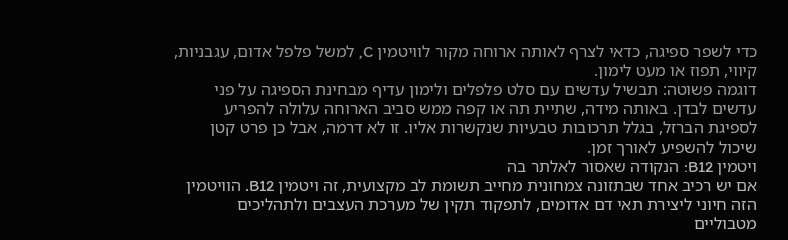כדי לשפר ספיגה, כדאי לצרף לאותה ארוחה מקור לוויטמין C, למשל פלפל אדום, עגבניות, קיווי, תפוז או מעט לימון.
דוגמה פשוטה: תבשיל עדשים עם סלט פלפלים ולימון עדיף מבחינת הספיגה על פני עדשים לבדן. באותה מידה, שתיית תה או קפה ממש סביב הארוחה עלולה להפריע לספיגת הברזל, בגלל תרכובות טבעיות שנקשרות אליו. זו לא דרמה, אבל כן פרט קטן שיכול להשפיע לאורך זמן.
ויטמין B12: הנקודה שאסור לאלתר בה
אם יש רכיב אחד שבתזונה צמחונית מחייב תשומת לב מקצועית, זה ויטמין B12. הוויטמין הזה חיוני ליצירת תאי דם אדומים, לתפקוד תקין של מערכת העצבים ולתהליכים מטבוליים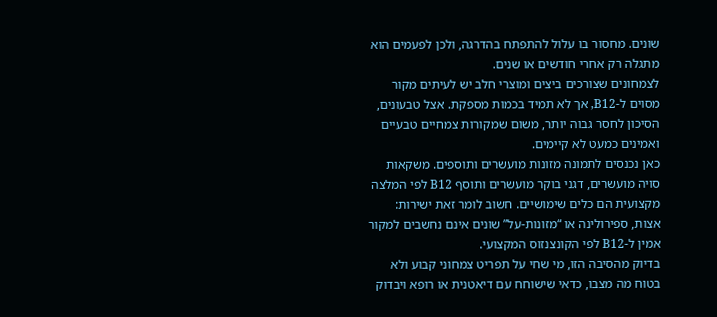שונים. מחסור בו עלול להתפתח בהדרגה, ולכן לפעמים הוא מתגלה רק אחרי חודשים או שנים.
לצמחונים שצורכים ביצים ומוצרי חלב יש לעיתים מקור מסוים ל-B12, אך לא תמיד בכמות מספקת. אצל טבעונים, הסיכון לחסר גבוה יותר, משום שמקורות צמחיים טבעיים ואמינים כמעט לא קיימים.
כאן נכנסים לתמונה מזונות מועשרים ותוספים. משקאות סויה מועשרים, דגני בוקר מועשרים ותוסף B12 לפי המלצה מקצועית הם כלים שימושיים. חשוב לומר זאת ישירות: אצות, ספירולינה או “מזונות-על” שונים אינם נחשבים למקור אמין ל-B12 לפי הקונצנזוס המקצועי.
בדיוק מהסיבה הזו, מי שחי על תפריט צמחוני קבוע ולא בטוח מה מצבו, כדאי שישוחח עם דיאטנית או רופא ויבדוק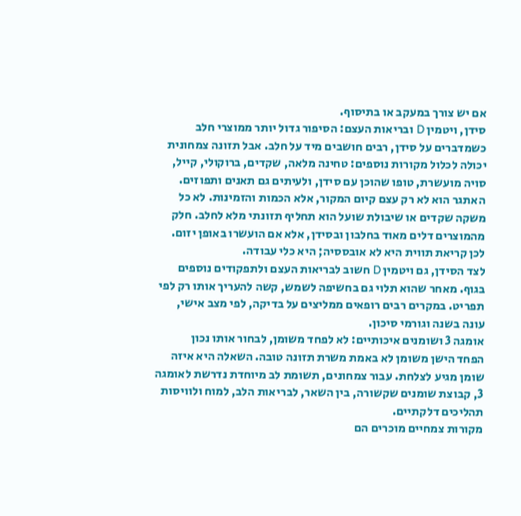אם יש צורך במעקב או בתיסוף.
סידן, ויטמין D ובריאות העצם: הסיפור גדול יותר ממוצרי חלב
כשמדברים על סידן, רבים חושבים מיד על חלב. אבל תזונה צמחונית יכולה לכלול מקורות נוספים: טחינה מלאה, שקדים, ברוקולי, קייל, סויה מועשרת, טופו שהוכן עם סידן, ולעיתים גם תאנים ותפוזים.
האתגר הוא לא רק עצם קיום המקור, אלא הכמות והזמינות. לא כל משקה שקדים או שיבולת שועל הוא תחליף תזונתי מלא לחלב. חלק מהמוצרים דלים מאוד בחלבון ובסידן, אלא אם הועשרו באופן יזום. לכן קריאת תווית היא לא אובססיה; היא כלי עבודה.
לצד הסידן, גם ויטמין D חשוב לבריאות העצם ולתפקודים נוספים בגוף. מאחר שהוא תלוי גם בחשיפה לשמש, קשה להעריך אותו רק לפי תפריט. במקרים רבים רופאים ממליצים על בדיקה, לפי מצב אישי, עונה בשנה וגורמי סיכון.
אומגה 3 ושומנים איכותיים: לא לפחד משומן, לבחור אותו נכון
הפחד הישן משומן לא באמת משרת תזונה טובה. השאלה היא איזה שומן מגיע לצלחת. עבור צמחונים, תשומת לב מיוחדת נדרשת לאומגה 3, קבוצת שומנים שקשורה, בין השאר, לבריאות הלב, למוח ולוויסות תהליכים דלקתיים.
מקורות צמחיים מוכרים הם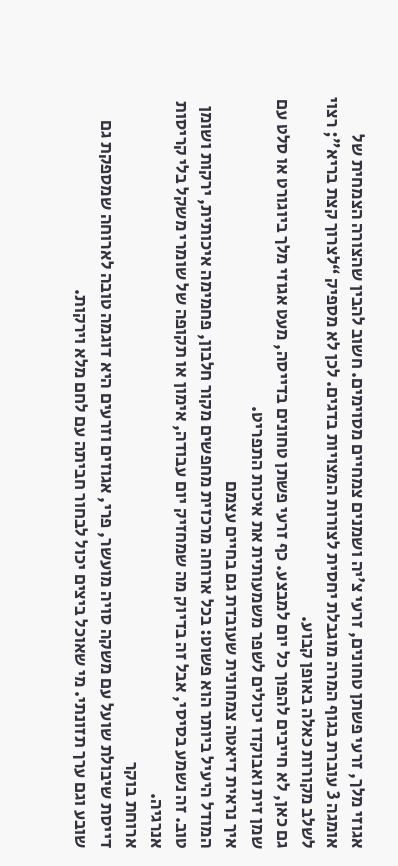אגוזי מלך, זרעי פשתן טחונים, זרעי צ'יה ושמנים צמחיים מסוימים. חשוב להבין שהצורה הצמחית של אומגה 3 עוברת בגוף המרה מוגבלת יחסית לצורות המצויות בדגים. לכן לא מספיק “לצרוך קצת בריא”; רצוי לשלב מקורות כאלה באופן קבוע.
גם כאן, לא חייבים להפוך כל יום למבצע. כף זרעי פשתן טחונים בדייסה, מעט אגוזי מלך ביוגורט או סלט עם שמן זית ואבוקדו יכולים לשפר משמעותית את איכות התפריט.
איך נראית דיאטה צמחונית שעובדת גם בחיים עצמם
המודל היעיל ביותר הוא פשוט: בכל ארוחה מרכזית מחפשים מקור חלבון, פחמימה איכותית, ירקות ושומן טוב. זה נשמע בסיסי, אבל זה בדיוק מה שמחזיק יום עבודה, אימון או תקופה של שומרי משקל בלי קריסות אנרגיה.
ארוחת בוקר
דייסת שיבולת שועל עם משקה סויה מועשר, פרי, אגוזים וזרעים היא דוגמה טובה לארוחה שמספקת גם שובע וגם ערך תזונתי. מי שאוכל ביצים יכול לבחור חביתה עם לחם מלא וירקות.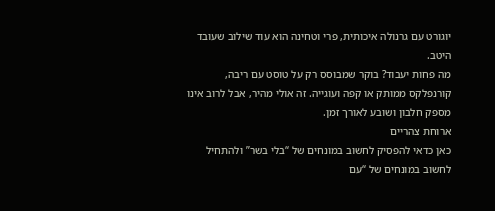יוגורט עם גרנולה איכותית, פרי וטחינה הוא עוד שילוב שעובד היטב.
מה פחות יעבוד? בוקר שמבוסס רק על טוסט עם ריבה, קורנפלקס ממותק או קפה ועוגייה. זה אולי מהיר, אבל לרוב אינו מספק חלבון ושובע לאורך זמן.
ארוחת צהריים
כאן כדאי להפסיק לחשוב במונחים של “בלי בשר” ולהתחיל לחשוב במונחים של “עם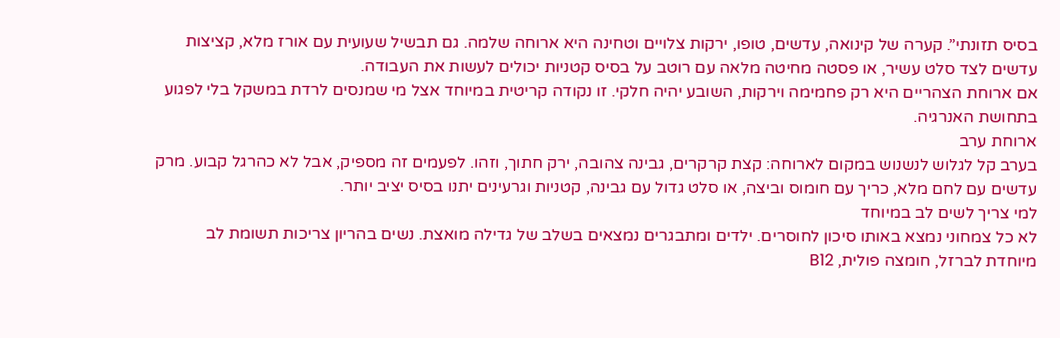בסיס תזונתי”. קערה של קינואה, עדשים, טופו, ירקות צלויים וטחינה היא ארוחה שלמה. גם תבשיל שעועית עם אורז מלא, קציצות עדשים לצד סלט עשיר, או פסטה מחיטה מלאה עם רוטב על בסיס קטניות יכולים לעשות את העבודה.
אם ארוחת הצהריים היא רק פחמימה וירקות, השובע יהיה חלקי. זו נקודה קריטית במיוחד אצל מי שמנסים לרדת במשקל בלי לפגוע בתחושת האנרגיה.
ארוחת ערב
בערב קל לגלוש לנשנוש במקום לארוחה: קצת קרקרים, גבינה צהובה, ירק חתוך, וזהו. לפעמים זה מספיק, אבל לא כהרגל קבוע. מרק עדשים עם לחם מלא, כריך עם חומוס וביצה, או סלט גדול עם גבינה, קטניות וגרעינים יתנו בסיס יציב יותר.
למי צריך לשים לב במיוחד
לא כל צמחוני נמצא באותו סיכון לחוסרים. ילדים ומתבגרים נמצאים בשלב של גדילה מואצת. נשים בהריון צריכות תשומת לב מיוחדת לברזל, חומצה פולית, B12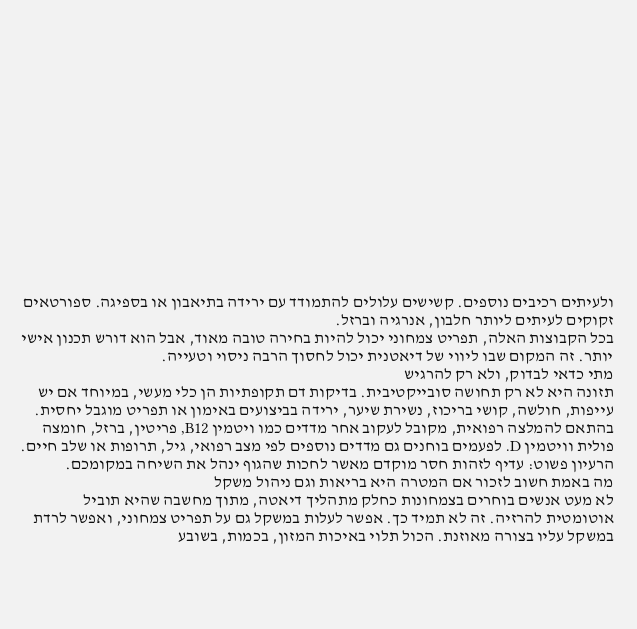ולעיתים רכיבים נוספים. קשישים עלולים להתמודד עם ירידה בתיאבון או בספיגה. ספורטאים זקוקים לעיתים ליותר חלבון, אנרגיה וברזל.
בכל הקבוצות האלה, תפריט צמחוני יכול להיות בחירה טובה מאוד, אבל הוא דורש תכנון אישי יותר. זה המקום שבו ליווי של דיאטנית יכול לחסוך הרבה ניסוי וטעייה.
מתי כדאי לבדוק, ולא רק להרגיש
תזונה היא לא רק תחושה סובייקטיבית. בדיקות דם תקופתיות הן כלי מעשי, במיוחד אם יש עייפות, חולשה, קושי בריכוז, נשירת שיער, ירידה בביצועים באימון או תפריט מוגבל יחסית.
בהתאם להמלצה רפואית, מקובל לעקוב אחר מדדים כמו ויטמין B12, פריטין, ברזל, חומצה פולית וויטמין D. לפעמים בוחנים גם מדדים נוספים לפי מצב רפואי, גיל, תרופות או שלב חיים. הרעיון פשוט: עדיף לזהות חסר מוקדם מאשר לחכות שהגוף ינהל את השיחה במקומכם.
מה באמת חשוב לזכור אם המטרה היא בריאות וגם ניהול משקל
לא מעט אנשים בוחרים בצמחונות כחלק מתהליך דיאטה, מתוך מחשבה שהיא תוביל אוטומטית להרזיה. זה לא תמיד כך. אפשר לעלות במשקל גם על תפריט צמחוני, ואפשר לרדת במשקל עליו בצורה מאוזנת. הכול תלוי באיכות המזון, בכמות, בשובע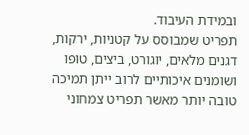ובמידת העיבוד.
תפריט שמבוסס על קטניות, ירקות, דגנים מלאים, יוגורט, ביצים, טופו ושומנים איכותיים לרוב ייתן תמיכה טובה יותר מאשר תפריט צמחוני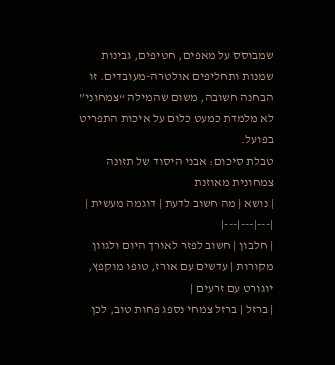שמבוסס על מאפים, חטיפים, גבינות שמנות ותחליפים אולטרה-מעובדים. זו הבחנה חשובה, משום שהמילה “צמחוני” לא מלמדת כמעט כלום על איכות התפריט בפועל.
טבלת סיכום: אבני היסוד של תזונה צמחונית מאוזנת
| נושא | מה חשוב לדעת | דוגמה מעשית |
|---|---|---|
| חלבון | חשוב לפזר לאורך היום ולגוון מקורות | עדשים עם אורז, טופו מוקפץ, יוגורט עם זרעים |
| ברזל | ברזל צמחי נספג פחות טוב, לכן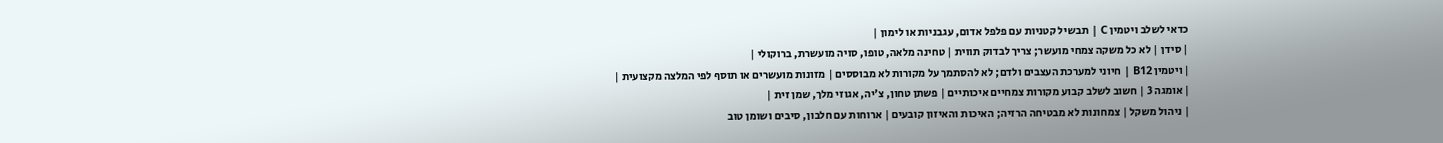כדאי לשלב ויטמין C | תבשיל קטניות עם פלפל אדום, עגבניות או לימון |
| סידן | לא כל משקה צמחי מועשר; צריך לבדוק תווית | טחינה מלאה, טופו, סויה מועשרת, ברוקולי |
| ויטמין B12 | חיוני למערכת העצבים ולדם; לא להסתמך על מקורות לא מבוססים | מזונות מועשרים או תוסף לפי המלצה מקצועית |
| אומגה 3 | חשוב לשלב קבוע מקורות צמחיים איכותיים | פשתן טחון, צ'יה, אגוזי מלך, שמן זית |
| ניהול משקל | צמחונות לא מבטיחה הרזיה; האיכות והאיזון קובעים | ארוחות עם חלבון, סיבים ושומן טוב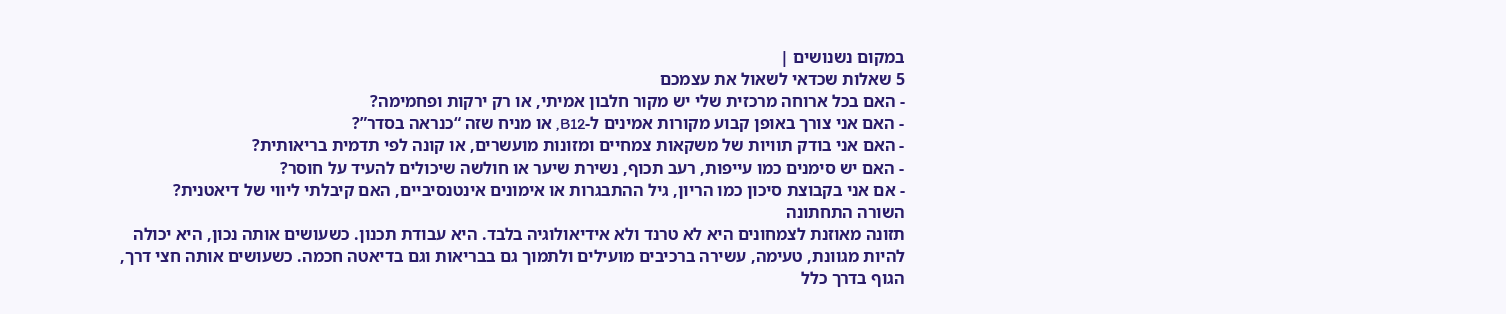במקום נשנושים |
5 שאלות שכדאי לשאול את עצמכם
- האם בכל ארוחה מרכזית שלי יש מקור חלבון אמיתי, או רק ירקות ופחמימה?
- האם אני צורך באופן קבוע מקורות אמינים ל-B12, או מניח שזה “כנראה בסדר”?
- האם אני בודק תוויות של משקאות צמחיים ומזונות מועשרים, או קונה לפי תדמית בריאותית?
- האם יש סימנים כמו עייפות, רעב תכוף, נשירת שיער או חולשה שיכולים להעיד על חוסר?
- אם אני בקבוצת סיכון כמו הריון, גיל ההתבגרות או אימונים אינטנסיביים, האם קיבלתי ליווי של דיאטנית?
השורה התחתונה
תזונה מאוזנת לצמחונים היא לא טרנד ולא אידיאולוגיה בלבד. היא עבודת תכנון. כשעושים אותה נכון, היא יכולה להיות מגוונת, טעימה, עשירה ברכיבים מועילים ולתמוך גם בבריאות וגם בדיאטה חכמה. כשעושים אותה חצי דרך, הגוף בדרך כלל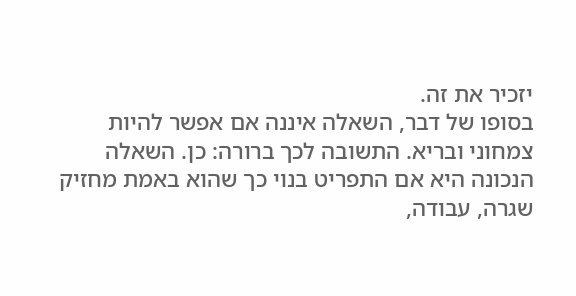יזכיר את זה.
בסופו של דבר, השאלה איננה אם אפשר להיות צמחוני ובריא. התשובה לכך ברורה: כן. השאלה הנכונה היא אם התפריט בנוי כך שהוא באמת מחזיק שגרה, עבודה,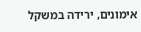אימונים, ירידה במשקל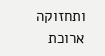ותחזוקה ארוכת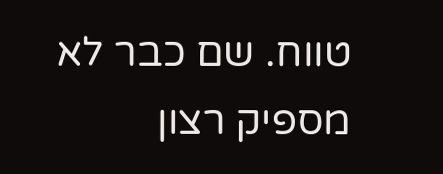טווח. שם כבר לא מספיק רצון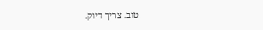טוב. צריך דיוק.